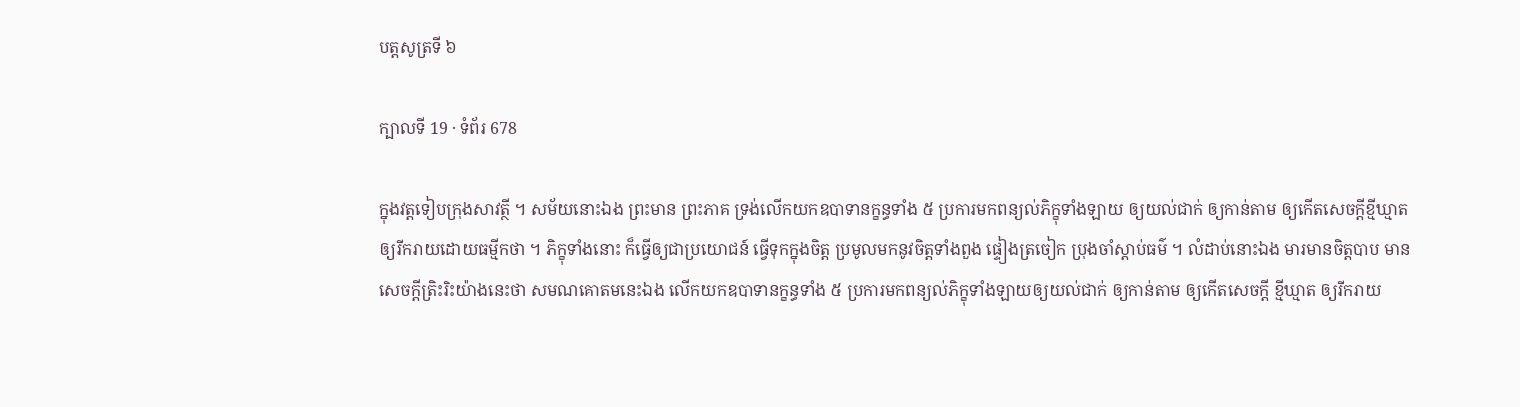បត្តសូត្រទី ៦

ក្បាលទី 19 · ទំព័រ 678

ក្នុងវត្តទៀបក្រុងសាវត្ថី ។ សម័យនោះឯង ព្រះមាន ព្រះភាគ ទ្រង់លើកយកឧបាទានក្ខន្ធទាំង ៥ ប្រការមកពន្យល់ភិក្ខុទាំងឡាយ ឲ្យយល់ជាក់ ឲ្យកាន់តាម ឲ្យកើតសេចក្តីខ្មីឃ្មាត ឲ្យរីករាយដោយធម្មីកថា ។ ភិក្ខុទាំងនោះ ក៏ធ្វើឲ្យជាប្រយោជន៍ ធ្វើទុកក្នុងចិត្ត ប្រមូលមកនូវចិត្តទាំងពួង ផ្ទៀងត្រចៀក ប្រុងចាំស្តាប់ធម៌ ។ លំដាប់នោះឯង មារមានចិត្តបាប មាន សេចក្តីត្រិះរិះយ៉ាងនេះថា សមណគោតមនេះឯង លើកយកឧបាទានក្ខន្ធទាំង ៥ ប្រការមកពន្យល់ភិក្ខុទាំងឡាយឲ្យយល់ជាក់ ឲ្យកាន់តាម ឲ្យកើតសេចក្តី ខ្មីឃ្មាត ឲ្យរីករាយ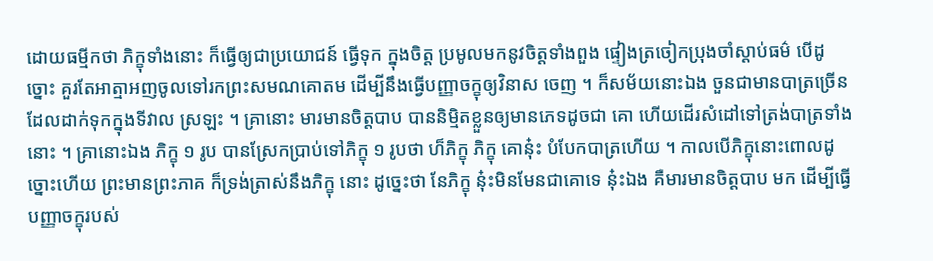ដោយធម្មីកថា ភិក្ខុទាំងនោះ ក៏ធ្វើឲ្យជាប្រយោជន៍ ធ្វើទុក ក្នុងចិត្ត ប្រមូលមកនូវចិត្តទាំងពួង ផ្ទៀងត្រចៀកប្រុងចាំស្តាប់ធម៌ បើដូច្នោះ គួរតែអាត្មាអញចូលទៅរកព្រះសមណគោតម ដើម្បីនឹងធ្វើបញ្ញាចក្ខុឲ្យវិនាស ចេញ ។ ក៏សម័យនោះឯង ចួនជាមានបាត្រច្រើន ដែលដាក់ទុកក្នុងទីវាល ស្រឡះ ។ គ្រានោះ មារមានចិត្តបាប បាននិម្មិតខ្លួនឲ្យមានភេទដូចជា គោ ហើយដើរសំដៅទៅត្រង់បាត្រទាំងនោះ ។ គ្រានោះឯង ភិក្ខុ ១ រូប បានស្រែកប្រាប់ទៅភិក្ខុ ១ រូបថា ហ៏ភិក្ខុ ភិក្ខុ គោនុ៎ះ បំបែកបាត្រហើយ ។ កាលបើភិក្ខុនោះពោលដូច្នោះហើយ ព្រះមានព្រះភាគ ក៏ទ្រង់ត្រាស់នឹងភិក្ខុ នោះ ដូច្នេះថា នែភិក្ខុ នុ៎ះមិនមែនជាគោទេ នុ៎ះឯង គឺមារមានចិត្តបាប មក ដើម្បីធ្វើបញ្ញាចក្ខុរបស់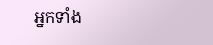អ្នកទាំង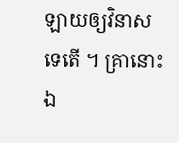ឡាយឲ្យវិនាស ទេតើ ។ គ្រានោះឯ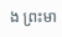ង ព្រះមា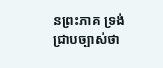នព្រះភាគ ទ្រង់ជ្រាបច្បាស់ថា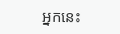អ្នកនេះ